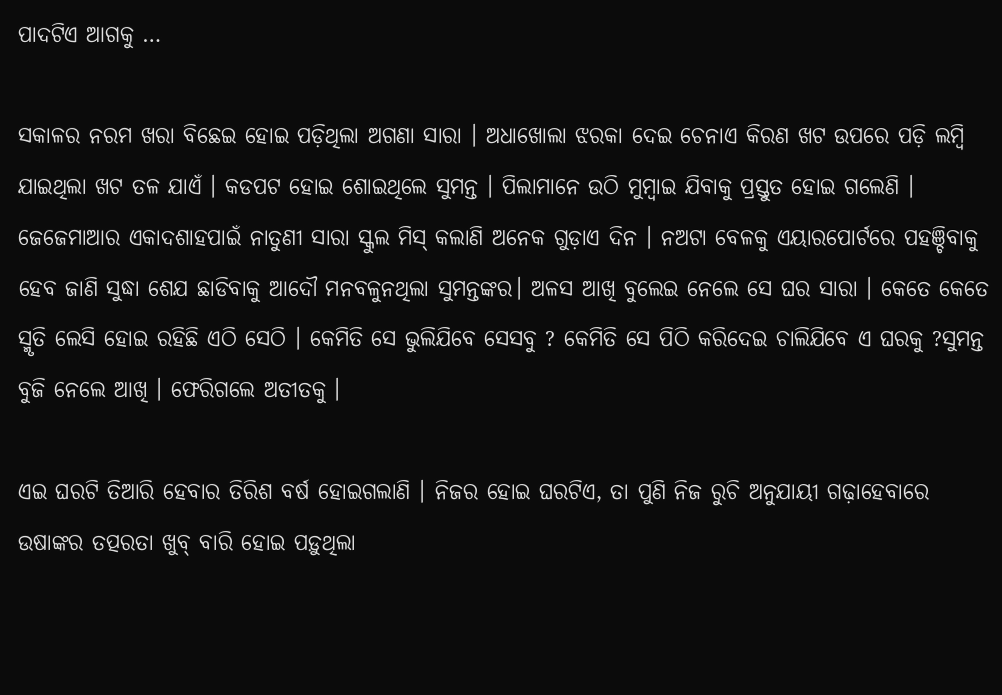ପାଦଟିଏ ଆଗକୁ …

ସକାଳର ନରମ ଖରା ବିଛେଇ ହୋଇ ପଡ଼ିଥିଲା ଅଗଣା ସାରା । ଅଧାଖୋଲା ଝରକା ଦେଇ ଚେନାଏ କିରଣ ଖଟ ଉପରେ ପଡ଼ି ଲମ୍ବି ଯାଇଥିଲା ଖଟ ତଳ ଯାଏଁ । କଡପଟ ହୋଇ ଶୋଇଥିଲେ ସୁମନ୍ତ । ପିଲାମାନେ ଉଠି ମୁମ୍ବାଇ ଯିବାକୁ ପ୍ରସ୍ତୁତ ହୋଇ ଗଲେଣି । ଜେଜେମାଆର ଏକାଦଶାହପାଇଁ ନାତୁଣୀ ସାରା ସ୍କୁଲ ମିସ୍ କଲାଣି ଅନେକ ଗୁଡ଼ାଏ ଦିନ । ନଅଟା ବେଳକୁ ଏୟାରପୋର୍ଟରେ ପହଞ୍ଚିବାକୁ ହେବ ଜାଣି ସୁଦ୍ଧା ଶେଯ ଛାଡିବାକୁ ଆଦୌ ମନବଳୁନଥିଲା ସୁମନ୍ତଙ୍କର। ଅଳସ ଆଖି ବୁଲେଇ ନେଲେ ସେ ଘର ସାରା । କେତେ କେତେ ସ୍ମୃତି ଲେସି ହୋଇ ରହିଛି ଏଠି ସେଠି । କେମିତି ସେ ଭୁଲିଯିବେ ସେସବୁ ? କେମିତି ସେ ପିଠି କରିଦେଇ ଚାଲିଯିବେ ଏ ଘରକୁ ?ସୁମନ୍ତ ବୁଜି ନେଲେ ଆଖି । ଫେରିଗଲେ ଅତୀତକୁ ।

ଏଇ ଘରଟି ତିଆରି ହେବାର ତିରିଶ ବର୍ଷ ହୋଇଗଲାଣି । ନିଜର ହୋଇ ଘରଟିଏ, ତା ପୁଣି ନିଜ ରୁଚି ଅନୁଯାୟୀ ଗଢ଼ାହେବାରେ ଉଷାଙ୍କର ତତ୍ପରତା ଖୁବ୍ ବାରି ହୋଇ ପଡ଼ୁଥିଲା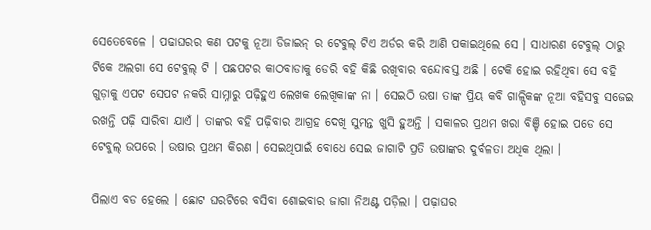ସେତେବେଳେ । ପଢାଘରର କଣ ପଟକୁ ନୂଆ ଡିଜାଇନ୍ ର ଟେବୁଲ୍ ଟିଏ ଅର୍ଡର କରି ଆଣି ପକାଇଥିଲେ ସେ । ସାଧାରଣ ଟେବୁଲ୍ ଠାରୁ ଟିକେ ଅଲଗା ସେ ଟେବୁଲ୍ ଟି । ପଛପଟର କାଠବାଡାକୁ ଡେରି ବହି କିଛି ରଖିବାର ବନ୍ଦୋବସ୍ତ ଅଛି । ଟେକି ହୋଇ ରହିଥିବା ସେ ବହି ଗୁଡ଼ାକୁ ଏପଟ ସେପଟ ନକରି ସାମ୍ନାରୁ ପଢ଼ିହୁଏ ଲେଖକ ଲେଖିକାଙ୍କ ନା । ସେଇଠି ଉଷା ତାଙ୍କ ପ୍ରିୟ କବି ଗାଳ୍ପିକଙ୍କ ନୂଆ ବହିସବୁ ସଜେଇ ରଖନ୍ତି ପଢ଼ି ସାରିବା ଯାଏଁ । ତାଙ୍କର ବହି ପଢ଼ିବାର ଆଗ୍ରହ ଦେଖି ସୁମନ୍ତ ଖୁସି ହୁଅନ୍ତି । ସକାଳର ପ୍ରଥମ ଖରା ବିଞ୍ଚି ହୋଇ ପଡେ ସେ ଟେବୁଲ୍ ଉପରେ । ଉଷାର ପ୍ରଥମ କିରଣ । ସେଇଥିପାଇଁ ବୋଧେ ସେଇ ଜାଗାଟି ପ୍ରତି ଉଷାଙ୍କର ଦୁର୍ବଳତା ଅଧିକ ଥିଲା ।

ପିଲାଏ ବଡ ହେଲେ । ଛୋଟ ଘରଟିରେ ବସିବା ଶୋଇବାର ଜାଗା ନିଅଣ୍ଟ ପଡ଼ିଲା । ପଢ଼ାଘର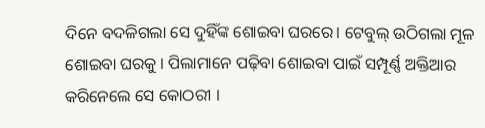ଦିନେ ବଦଳିଗଲା ସେ ଦୁହିଁଙ୍କ ଶୋଇବା ଘରରେ। ଟେବୁଲ୍ ଉଠିଗଲା ମୂଳ ଶୋଇବା ଘରକୁ । ପିଲାମାନେ ପଢ଼ିବା ଶୋଇବା ପାଇଁ ସମ୍ପୂର୍ଣ୍ଣ ଅକ୍ତିଆର କରିନେଲେ ସେ କୋଠରୀ ।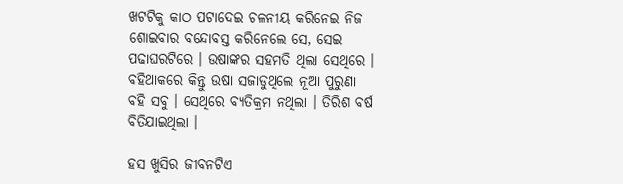ଖଟଟିକୁ କାଠ ପଟାଦେଇ ଚଳନୀୟ କରିନେଇ ନିଜ ଶୋଇବାର ବନ୍ଦୋବସ୍ତ କରିନେଲେ ସେ, ସେଇ ପଢାଘରଟିରେ । ଉଷାଙ୍କର ସହମତି ଥିଲା ସେଥିରେ । ବହିଥାକରେ କିନ୍ତୁ ଉଷା ସଜାଡୁଥିଲେ ନୂଆ ପୁରୁଣା ବହି ସବୁ । ସେଥିରେ ବ୍ୟତିକ୍ରମ ନଥିଲା । ତିରିଶ ବର୍ଷ ବିତିଯାଇଥିଲା ।

ହସ ଖୁସିର ଜୀବନଟିଏ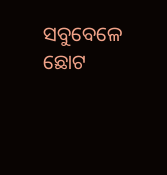ସବୁବେଳେ ଛୋଟ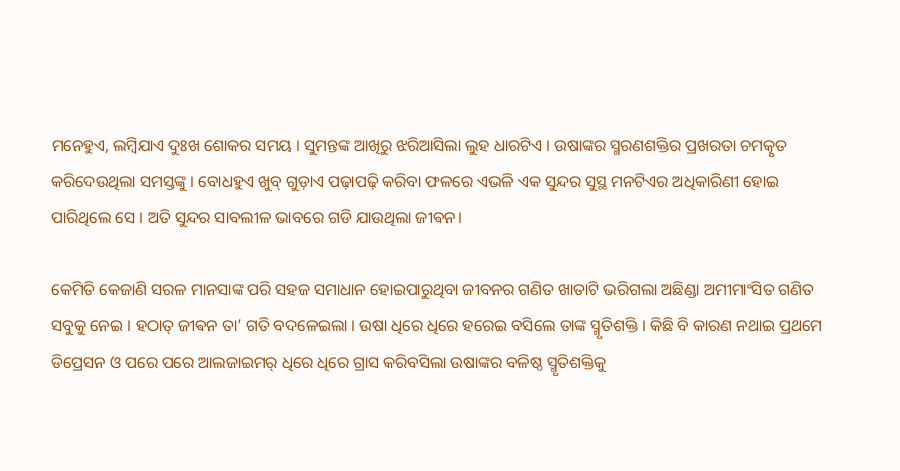ମନେହୁଏ, ଲମ୍ବିଯାଏ ଦୁଃଖ ଶୋକର ସମୟ । ସୁମନ୍ତଙ୍କ ଆଖିରୁ ଝରିଆସିଲା ଲୁହ ଧାରଟିଏ । ଉଷାଙ୍କର ସ୍ମରଣଶକ୍ତିର ପ୍ରଖରତା ଚମତ୍କୃତ କରିଦେଉଥିଲା ସମସ୍ତଙ୍କୁ । ବୋଧହୁଏ ଖୁବ୍ ଗୁଡ଼ାଏ ପଢ଼ାପଢ଼ି କରିବା ଫଳରେ ଏଭଳି ଏକ ସୁନ୍ଦର ସୁସ୍ଥ ମନଟିଏର ଅଧିକାରିଣୀ ହୋଇ ପାରିଥିଲେ ସେ । ଅତି ସୁନ୍ଦର ସାବଲୀଳ ଭାବରେ ଗଡି ଯାଉଥିଲା ଜୀଵନ।

କେମିତି କେଜାଣି ସରଳ ମାନସାଙ୍କ ପରି ସହଜ ସମାଧାନ ହୋଇପାରୁଥିବା ଜୀବନର ଗଣିତ ଖାତାଟି ଭରିଗଲା ଅଛିଣ୍ଡା ଅମୀମାଂସିତ ଗଣିତ ସବୁକୁ ନେଇ । ହଠାତ୍ ଜୀଵନ ତା’ ଗତି ବଦଳେଇଲା । ଉଷା ଧିରେ ଧିରେ ହରେଇ ବସିଲେ ତାଙ୍କ ସ୍ମୃତିଶକ୍ତି । କିଛି ବି କାରଣ ନଥାଇ ପ୍ରଥମେ ଡିପ୍ରେସନ ଓ ପରେ ପରେ ଆଲଜାଇମର୍ ଧିରେ ଧିରେ ଗ୍ରାସ କରିବସିଲା ଉଷାଙ୍କର ବଳିଷ୍ଠ ସ୍ମୃତିଶକ୍ତିକୁ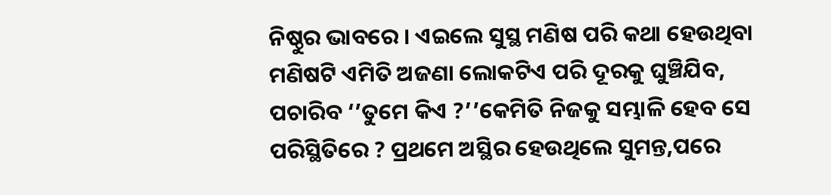ନିଷ୍ଠୁର ଭାବରେ । ଏଇଲେ ସୁସ୍ଥ ମଣିଷ ପରି କଥା ହେଉଥିବା ମଣିଷଟି ଏମିତି ଅଜଣା ଲୋକଟିଏ ପରି ଦୂରକୁ ଘୁଞ୍ଚିଯିବ, ପଚାରିବ ‘’ତୁମେ କିଏ ?’’କେମିତି ନିଜକୁ ସମ୍ଭାଳି ହେବ ସେ ପରିସ୍ଥିତିରେ ? ପ୍ରଥମେ ଅସ୍ଥିର ହେଉଥିଲେ ସୁମନ୍ତ,ପରେ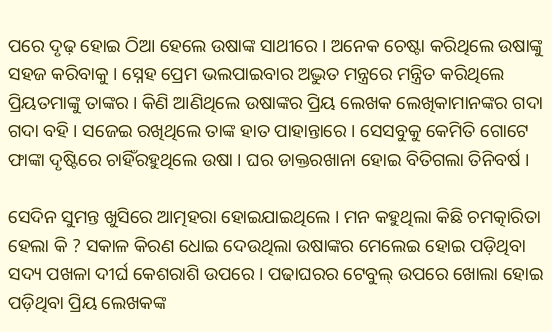ପରେ ଦୃଢ଼ ହୋଇ ଠିଆ ହେଲେ ଉଷାଙ୍କ ସାଥୀରେ । ଅନେକ ଚେଷ୍ଟା କରିଥିଲେ ଉଷାଙ୍କୁ ସହଜ କରିବାକୁ । ସ୍ନେହ ପ୍ରେମ ଭଲପାଇବାର ଅଦ୍ଭୁତ ମନ୍ତ୍ରରେ ମନ୍ତ୍ରିତ କରିଥିଲେ ପ୍ରିୟତମାଙ୍କୁ ତାଙ୍କର । କିଣି ଆଣିଥିଲେ ଉଷାଙ୍କର ପ୍ରିୟ ଲେଖକ ଲେଖିକାମାନଙ୍କର ଗଦା ଗଦା ବହି । ସଜେଇ ରଖିଥିଲେ ତାଙ୍କ ହାତ ପାହାନ୍ତାରେ । ସେସବୁକୁ କେମିତି ଗୋଟେ ଫାଙ୍କା ଦୃଷ୍ଟିରେ ଚାହିଁରହୁଥିଲେ ଉଷା । ଘର ଡାକ୍ତରଖାନା ହୋଇ ବିତିଗଲା ତିନିବର୍ଷ ।

ସେଦିନ ସୁମନ୍ତ ଖୁସିରେ ଆତ୍ମହରା ହୋଇଯାଇଥିଲେ । ମନ କହୁଥିଲା କିଛି ଚମତ୍କାରିତା ହେଲା କି ? ସକାଳ କିରଣ ଧୋଇ ଦେଉଥିଲା ଉଷାଙ୍କର ମେଲେଇ ହୋଇ ପଡ଼ିଥିବା ସଦ୍ୟ ପଖଳା ଦୀର୍ଘ କେଶରାଶି ଉପରେ । ପଢାଘରର ଟେବୁଲ୍ ଉପରେ ଖୋଲା ହୋଇ ପଡ଼ିଥିବା ପ୍ରିୟ ଲେଖକଙ୍କ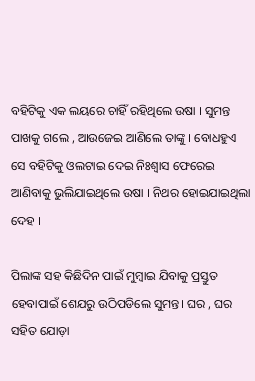ବହିଟିକୁ ଏକ ଲୟରେ ଚାହିଁ ରହିଥିଲେ ଉଷା । ସୁମନ୍ତ ପାଖକୁ ଗଲେ , ଆଉଜେଇ ଆଣିଲେ ତାଙ୍କୁ । ବୋଧହୁଏ ସେ ବହିଟିକୁ ଓଲଟାଇ ଦେଇ ନିଃଶ୍ୱାସ ଫେରେଇ ଆଣିବାକୁ ଭୁଲିଯାଇଥିଲେ ଉଷା । ନିଥର ହୋଇଯାଇଥିଲା ଦେହ ।

ପିଲାଙ୍କ ସହ କିଛିଦିନ ପାଇଁ ମୁମ୍ବାଇ ଯିବାକୁ ପ୍ରସ୍ତୁତ ହେବାପାଇଁ ଶେଯରୁ ଉଠିପଡିଲେ ସୁମନ୍ତ। ଘର , ଘର ସହିତ ଯୋଡ଼ା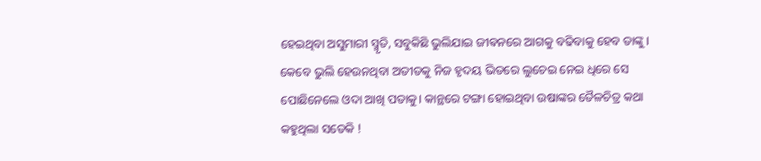ହେଇଥିବା ଅସୁମାରୀ ସ୍ମୃତି, ସବୁକିଛି ଭୁଲିଯାଇ ଜୀଵନରେ ଆଗକୁ ବଢିବାକୁ ହେବ ତାଙ୍କୁ । କେବେ ଭୁଲି ହେଉନଥିବା ଅତୀତକୁ ନିଜ ହୃଦୟ ଭିତରେ ଲୁଚେଇ ନେଇ ଧିରେ ସେ ପୋଛିନେଲେ ଓଦା ଆଖି ପତାକୁ। କାନ୍ଥରେ ଟଙ୍ଗା ହୋଇଥିବା ଉଷାଙ୍କର ତୈଳଚିତ୍ର କଥା କହୁଥିଲା ସତେକି !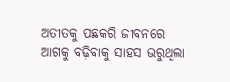ଅତୀତକୁ ପଛକରି ଜୀବନରେ ଆଗକୁ ବଢ଼ିବାକୁ ସାହସ ଭରୁଥିଲା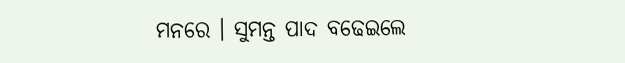ମନରେ । ସୁମନ୍ତ ପାଦ ବଢେଇଲେ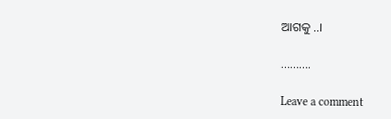ଆଗକୁ ..।

……….

Leave a comment